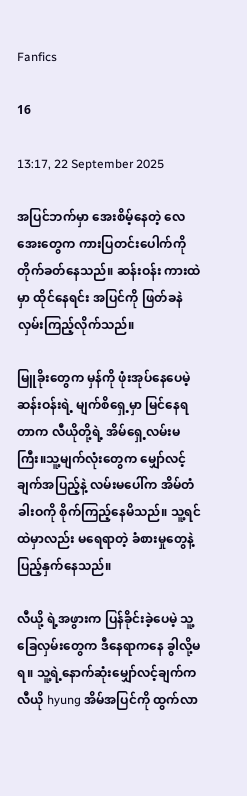Fanfics

16

13:17, 22 September 2025

အပြင်ဘက်မှာ အေးစိမ့်နေတဲ့ လေအေးတွေက ကားပြတင်းပေါက်ကို တိုက်ခတ်နေသည်။ ဆန်းဝန်း ကားထဲမှာ ထိုင်နေရင်း အပြင်ကို ဖြတ်ခနဲ လှမ်းကြည့်လိုက်သည်။

မြူခိုးတွေက မှန်ကို ဖုံးအုပ်နေပေမဲ့ ဆန်းဝန်းရဲ့ မျက်စိရှေ့မှာ မြင်နေရတာက လီယိုတို့ရဲ့ အိမ်ရှေ့လမ်းမကြီး။သူ့မျက်လုံးတွေက မျှော်လင့်ချက်အပြည့်နဲ့ လမ်းမပေါ်က အိမ်တံခါးဝကို စိုက်ကြည့်နေမိသည်။ သူ့ရင်ထဲမှာလည်း မရေရာတဲ့ ခံစားမှုတွေနဲ့ ပြည့်နှက်နေသည်။

လီယို့ ရဲ့အဖွားက ပြန်ခိုင်းခဲ့ပေမဲ့ သူ့ခြေလှမ်းတွေက ဒီနေရာကနေ ခွါလို့မရ။ သူ့ရဲ့နောက်ဆုံးမျှော်လင့်ချက်က လီယို hyung အိမ်အပြင်ကို ထွက်လာ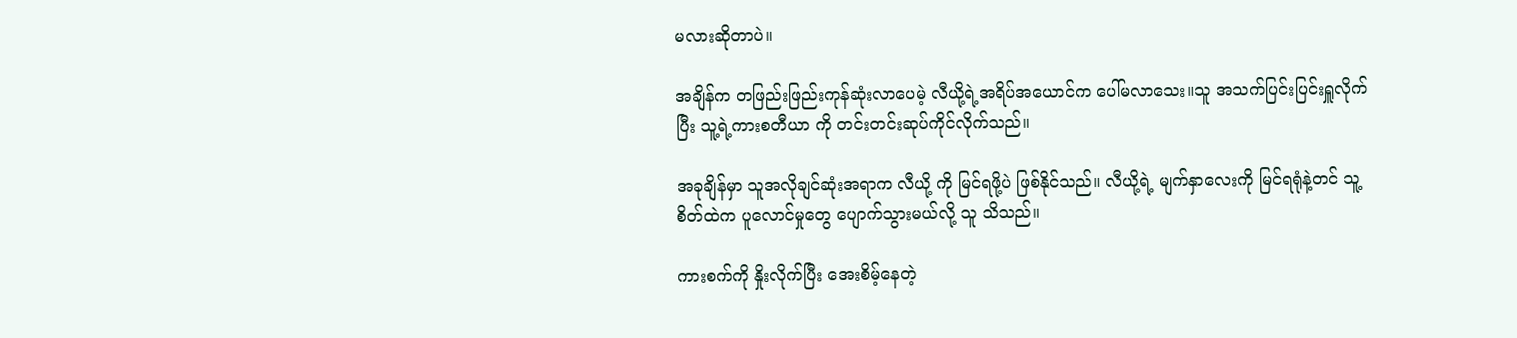မလားဆိုတာပဲ။

အချိန်က တဖြည်းဖြည်းကုန်ဆုံးလာပေမဲ့ လီယို့ရဲ့အရိပ်အယောင်က ပေါ်မလာသေး။သူ အသက်ပြင်းပြင်းရှူလိုက်ပြီး သူ့ရဲ့ကားစတီယာ ကို တင်းတင်းဆုပ်ကိုင်လိုက်သည်။

အခုချိန်မှာ သူအလိုချင်ဆုံးအရာက လီယို့ ကို မြင်ရဖို့ပဲ ဖြစ်နိုင်သည်။ လီယို့ရဲ့ မျက်နှာလေးကို မြင်ရရုံနဲ့တင် သူ့စိတ်ထဲက ပူလောင်မှုတွေ ပျောက်သွားမယ်လို့ သူ သိသည်။

ကားစက်ကို နှိုးလိုက်ပြီး အေးစိမ့်နေတဲ့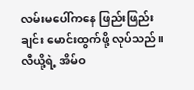လမ်းမပေါ်ကနေ ဖြည်းဖြည်းချင်း မောင်းထွက်ဖို့ လုပ်သည်။လီယို့ရဲ့ အိမ်ဝ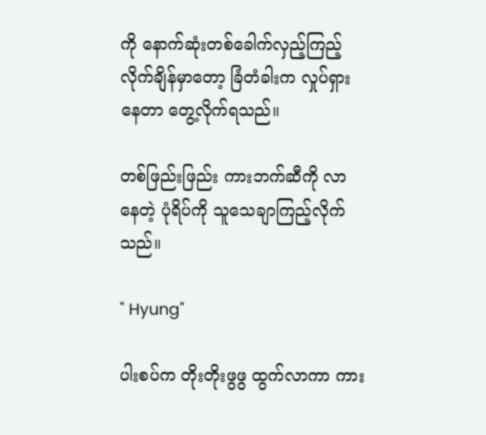ကို နောက်ဆုံးတစ်ခေါက်လှည့်ကြည့်လိုက်ချိန်မှာတော့ ခြံတံခါးက လှုပ်ရှားနေတာ တွေ့လိုက်ရသည်။

တစ်ဖြည်းဖြည်း ကားဘက်ဆီကို လာနေတဲ့ ပုံရိပ်ကို သူသေချာကြည့်လိုက်သည်။

" Hyung"

ပါးစပ်က တိုးတိုးဖွဖွ ထွက်လာကာ ကား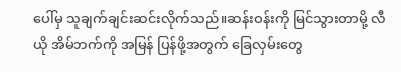ပေါ်မှ သူချက်ချင်းဆင်းလိုက်သည်။ဆန်းဝန်းကို မြင်သွားတာမို့ လီယို အိမ်ဘက်ကို အမြန် ပြန်ဖို့အတွက် ခြေလှမ်းတွေ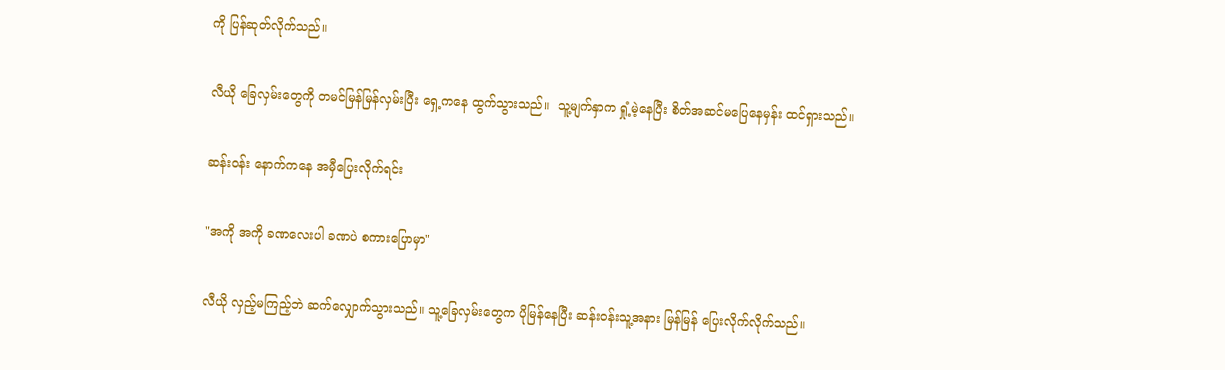ကို ပြန်ဆုတ်လိုက်သည်။

လီယို ခြေလှမ်းတွေကို တမင်မြန်မြန်လှမ်းပြီး ရှေ့ကနေ ထွက်သွားသည်။  သူ့မျက်နှာက ရှုံ့မဲ့နေပြီး စိတ်အဆင်မပြေနေမှန်း ထင်ရှားသည်။

ဆန်းဝန်း နောက်ကနေ အမှီပြေးလိုက်ရင်း

"အကို အကို ခဏလေးပါ ခဏပဲ စကားပြောမှာ"

လီယို လှည့်မကြည့်ဘဲ ဆက်လျှောက်သွားသည်။ သူ့ခြေလှမ်းတွေက ပိုမြန်နေပြီး ဆန်းဝန်းသူ့အနား မြန်မြန် ပြေးလိုက်လိုက်သည်။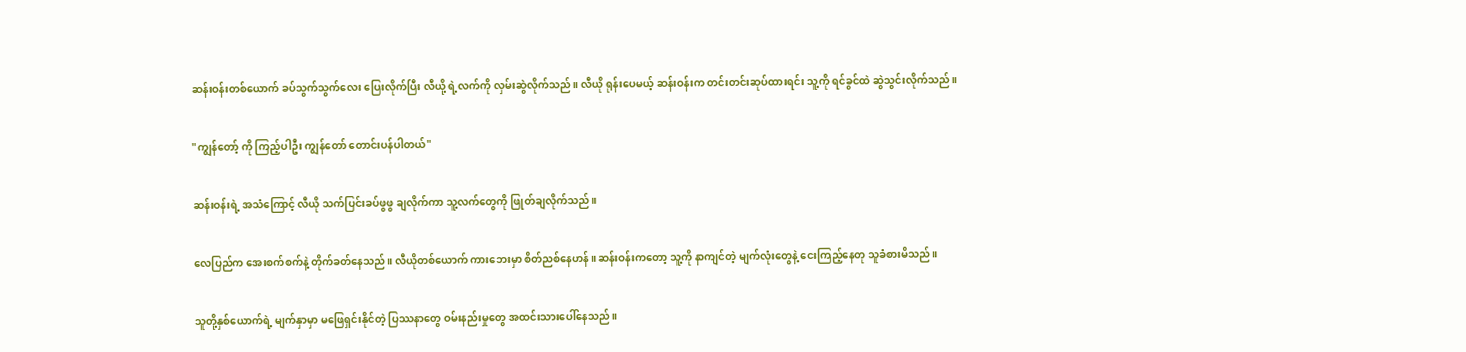ဆန်းဝန်းတစ်ယောက် ခပ်သွက်သွက်လေး ပြေးလိုက်ပြီး လီယို့ ရဲ့လက်ကို လှမ်းဆွဲလိုက်သည်။ လီယို ရုန်းပေမယ့် ဆန်းဝန်းက တင်းတင်းဆုပ်ထားရင်း သူ့ကို ရင်ခွင်ထဲ ဆွဲသွင်းလိုက်သည်။

"ကျွန်တော့် ကို ကြည့်ပါဦး ကျွန်တော် တောင်းပန်ပါတယ်"

ဆန်းဝန်းရဲ့ အသံကြောင့် လီယို သက်ပြင်းခပ်ဖွဖွ ချလိုက်ကာ သူ့လက်တွေကို ဖြုတ်ချလိုက်သည်။

လေပြည်က အေးစက်စက်နဲ့ တိုက်ခတ်နေသည်။ လီယိုတစ်ယောက် ကားဘေးမှာ စိတ်ညစ်နေဟန် ။ဆန်းဝန်းကတော့ သူ့ကို နာကျင်တဲ့ မျက်လုံးတွေနဲ့ ငေးကြည့်နေတု သူခံစားမိသည်။

သူတို့နှစ်ယောက်ရဲ့ မျက်နှာမှာ မဖြေရှင်းနိုင်တဲ့ ပြဿနာတွေ ဝမ်းနည်းမှုတွေ အထင်းသားပေါ်နေသည်။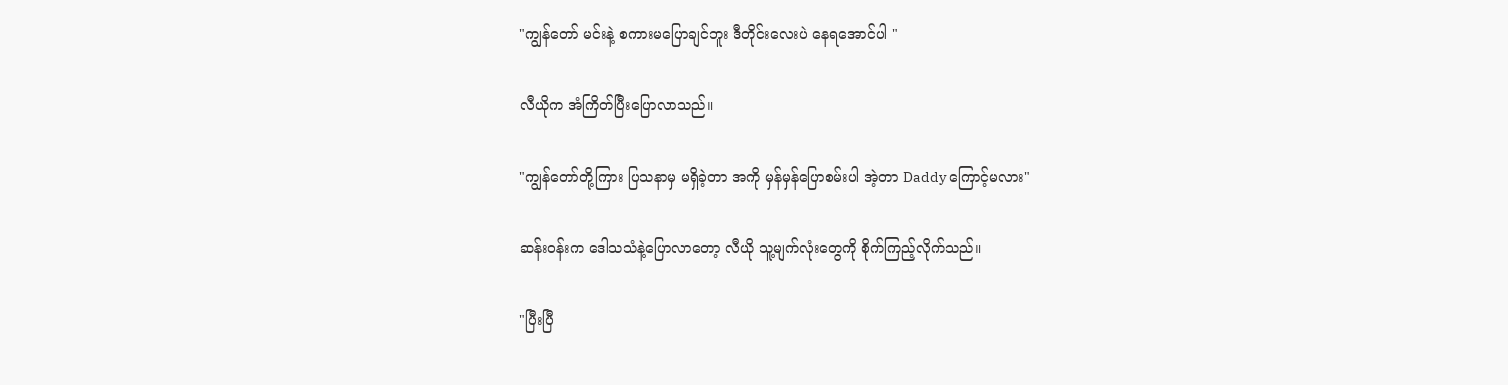"ကျွန်တော် မင်းနဲ့ စကားမပြောချင်ဘူး ဒီတိုင်းလေးပဲ နေရအောင်ပါ "

လီယိုက အံကြိတ်ပြီးပြောလာသည်။

"ကျွန်တော်တို့ကြား ပြသနာမှ မရှိခဲ့တာ အကို မှန်မှန်ပြောစမ်းပါ အဲ့တာ Daddy ကြောင့်မလား"

ဆန်းဝန်းက ဒေါသသံနဲ့ပြောလာတော့ လီယို သူ့မျက်လုံးတွေကို စိုက်ကြည့်လိုက်သည်။

"ပြီးပြီ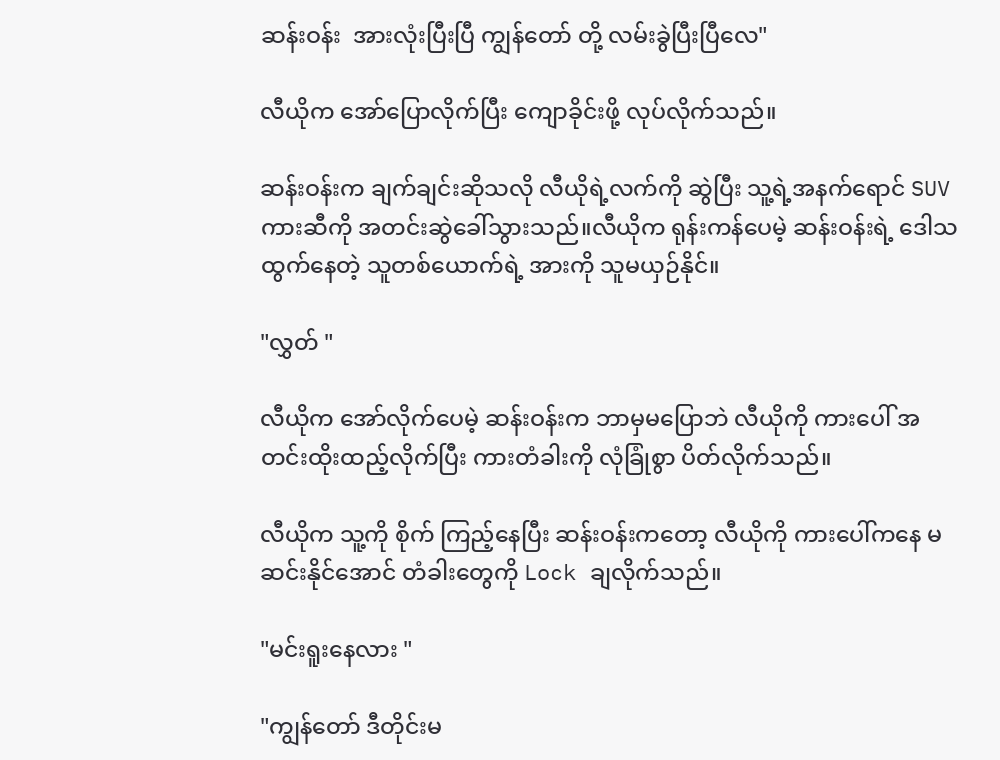ဆန်းဝန်း  အားလုံးပြီးပြီ ကျွန်တော် တို့ လမ်းခွဲပြီးပြီလေ"

လီယိုက အော်ပြောလိုက်ပြီး ကျောခိုင်းဖို့ လုပ်လိုက်သည်။

ဆန်းဝန်းက ချက်ချင်းဆိုသလို လီယိုရဲ့လက်ကို ဆွဲပြီး သူ့ရဲ့အနက်ရောင် SUV ကားဆီကို အတင်းဆွဲခေါ်သွားသည်။လီယိုက ရုန်းကန်ပေမဲ့ ဆန်းဝန်းရဲ့ ဒေါသထွက်နေတဲ့ သူတစ်ယောက်ရဲ့ အားကို သူမယှဉ်နိုင်။

"လွှတ် "

လီယိုက အော်လိုက်ပေမဲ့ ဆန်းဝန်းက ဘာမှမပြောဘဲ လီယိုကို ကားပေါ် အတင်းထိုးထည့်လိုက်ပြီး ကားတံခါးကို လုံခြုံစွာ ပိတ်လိုက်သည်။

လီယိုက သူ့ကို စိုက် ကြည့်နေပြီး ဆန်းဝန်းကတော့ လီယိုကို ကားပေါ်ကနေ မဆင်းနိုင်အောင် တံခါးတွေကို Lock ချလိုက်သည်။

"မင်းရူးနေလား "

"ကျွန်တော် ဒီတိုင်းမ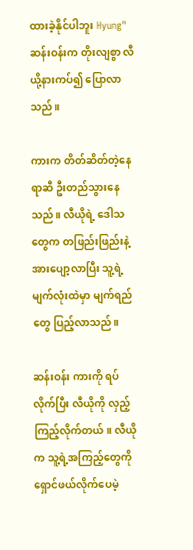ထားခဲ့နိုင်ပါဘူး Hyung"ဆန်းဝန်းက တိုးလျစွာ လီယို့နားကပ်၍ ပြောလာသည်။

ကားက တိတ်ဆိတ်တဲ့နေရာဆီ ဦးတည်သွားနေသည်။ လီယိုရဲ့ ဒေါသတွေက တဖြည်းဖြည်းနဲ့ အားပျော့လာပြီး သူ့ရဲ့မျက်လုံးထဲမှာ မျက်ရည်တွေ ပြည့်လာသည်။

ဆန်းဝန်း ကားကို ရပ်လိုက်ပြီး လီယိုကို လှည့်ကြည့်လိုက်တယ်။ လီယိုက သူ့ရဲ့အကြည့်တွေကို ရှောင်ဖယ်လိုက်ပေမဲ့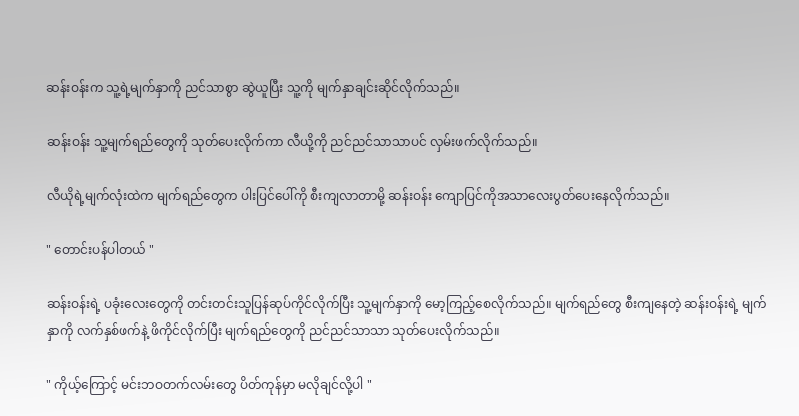ဆန်းဝန်းက သူ့ရဲ့မျက်နှာကို ညင်သာစွာ ဆွဲယူပြီး သူ့ကို မျက်နှာချင်းဆိုင်လိုက်သည်။

ဆန်းဝန်း သူ့မျက်ရည်တွေကို သုတ်ပေးလိုက်ကာ လီယို့ကို ညင်ညင်သာသာပင် လှမ်းဖက်လိုက်သည်။

လီယိုရဲ့မျက်လုံးထဲက မျက်ရည်တွေက ပါးပြင်ပေါ်ကို စီးကျလာတာမို့ ဆန်းဝန်း ကျောပြင်ကိုအသာလေးပွတ်ပေးနေလိုက်သည်။

" တောင်းပန်ပါတယ် "

ဆန်းဝန်းရဲ့ ပခုံးလေးတွေကို တင်းတင်းသူပြန်ဆုပ်ကိုင်လိုက်ပြီး သူ့မျက်နှာကို မော့ကြည့်စေလိုက်သည်။ မျက်ရည်တွေ စီးကျနေတဲ့ ဆန်းဝန်းရဲ့ မျက်နှာကို လက်နှစ်ဖက်နဲ့ ဖိကိုင်လိုက်ပြီး မျက်ရည်တွေကို ညင်ညင်သာသာ သုတ်ပေးလိုက်သည်။

" ကိုယ့်ကြောင့် မင်းဘဝတက်လမ်းတွေ ပိတ်ကုန်မှာ မလိုချင်လို့ပါ "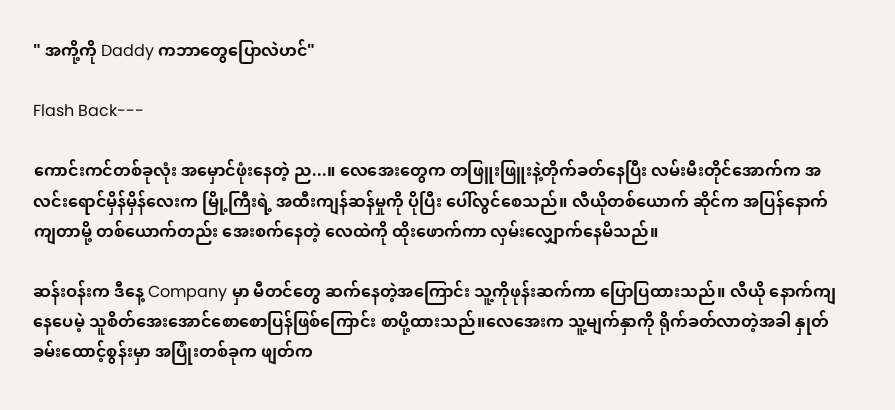" အကို့ကို Daddy ကဘာတွေပြောလဲဟင်"

Flash Back---

ကောင်းကင်တစ်ခုလုံး အမှောင်ဖုံးနေတဲ့ ည...။ လေအေးတွေက တဖြူးဖြူးနဲ့တိုက်ခတ်နေပြီး လမ်းမီးတိုင်အောက်က အလင်းရောင်မှိန်မှိန်လေးက မြို့ကြီးရဲ့ အထီးကျန်ဆန်မှုကို ပိုပြီး ပေါ်လွင်စေသည်။ လီယိုတစ်ယောက် ဆိုင်က အပြန်နောက်ကျတာမို့ တစ်ယောက်တည်း အေးစက်နေတဲ့ လေထဲကို ထိုးဖောက်ကာ လှမ်းလျှောက်နေမိသည်။

ဆန်းဝန်းက ဒီနေ့ Company မှာ မီတင်တွေ ဆက်နေတဲ့အကြောင်း သူ့ကိုဖုန်းဆက်ကာ ပြောပြထားသည်။ လီယို နောက်ကျနေပေမဲ့ သူစိတ်အေးအောင်စောစောပြန်ဖြစ်ကြောင်း စာပို့ထားသည်။လေအေးက သူ့မျက်နှာကို ရိုက်ခတ်လာတဲ့အခါ နှုတ်ခမ်းထောင့်စွန်းမှာ အပြုံးတစ်ခုက ဖျတ်က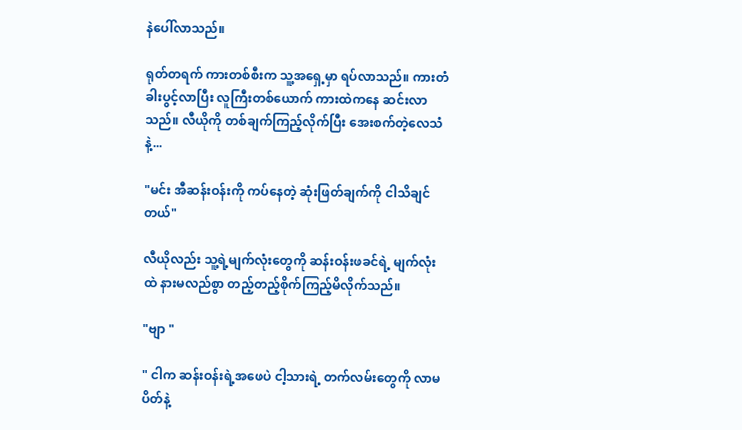နဲပေါ်လာသည်။

ရုတ်တရက် ကားတစ်စီးက သူ့အရှေ့မှာ ရပ်လာသည်။ ကားတံခါးပွင့်လာပြီး လူကြီးတစ်ယောက် ကားထဲကနေ ဆင်းလာသည်။ လီယိုကို တစ်ချက်ကြည့်လိုက်ပြီး အေးစက်တဲ့လေသံနဲ့...

"မင်း အီဆန်းဝန်းကို ကပ်နေတဲ့ ဆုံးဖြတ်ချက်ကို ငါသိချင်တယ်"

လီယိုလည်း သူ့ရဲ့မျက်လုံးတွေကို ဆန်းဝန်းဖခင်ရဲ့ မျက်လုံးထဲ နားမလည်စွာ တည့်တည့်စိုက်ကြည့်မိလိုက်သည်။

"ဗျာ "

" ငါက ဆန်းဝန်းရဲ့အဖေပဲ ငါ့သားရဲ့ တက်လမ်းတွေကို လာမပိတ်နဲ့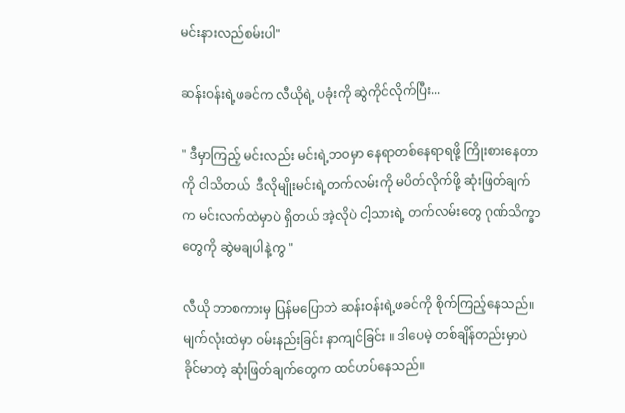မင်းနားလည်စမ်းပါ"

ဆန်းဝန်းရဲ့ဖခင်က လီယိုရဲ့ ပခုံးကို ဆွဲကိုင်လိုက်ပြီး...

" ဒီမှာကြည့် မင်းလည်း မင်းရဲ့ဘဝမှာ နေရာတစ်နေရာရဖို့ ကြိုးစားနေတာကို ငါသိတယ်  ဒီလိုမျိုးမင်းရဲ့တက်လမ်းကို မပိတ်လိုက်ဖို့ ဆုံးဖြတ်ချက်က မင်းလက်ထဲမှာပဲ ရှိတယ် အဲ့လိုပဲ ငါ့သားရဲ့ တက်လမ်းတွေ ဂုဏ်သိက္ခာတွေကို ဆွဲမချပါနဲ့ကွ "

လီယို ဘာစကားမှ ပြန်မပြောဘဲ ဆန်းဝန်းရဲ့ဖခင်ကို စိုက်ကြည့်နေသည်။ မျက်လုံးထဲမှာ ဝမ်းနည်းခြင်း နာကျင်ခြင်း ။ ဒါပေမဲ့ တစ်ချိန်တည်းမှာပဲ ခိုင်မာတဲ့ ဆုံးဖြတ်ချက်တွေက ထင်ဟပ်နေသည်။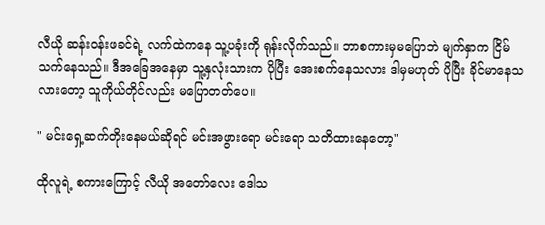လီယို ဆန်းဝန်းဖခင်ရဲ့ လက်ထဲကနေ သူ့ပခုံးကို ရုန်းလိုက်သည်။ ဘာစကားမှမပြောဘဲ မျက်နှာက ငြိမ်သက်နေသည်။ ဒီအခြေအနေမှာ သူ့နှလုံးသားက ပိုပြီး အေးစက်နေသလား ဒါမှမဟုတ် ပိုပြီး ခိုင်မာနေသလားတော့ သူကိုယ်တိုင်လည်း မပြောတတ်ပေ။

" မင်းရှေ့ဆက်တိုးနေမယ်ဆိုရင် မင်းအဖွားရော မင်းရော သတိထားနေတော့"

ထိုလူရဲ့ စကားကြောင့် လီယို အတော်လေး ဒေါသ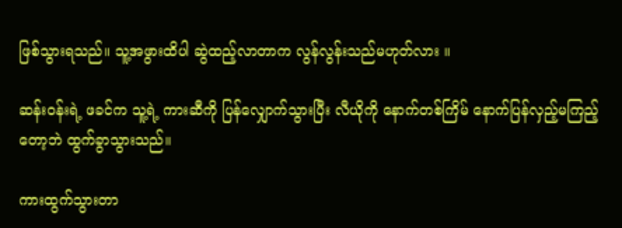ဖြစ်သွားရသည်။ သူ့အဖွားထိပါ ဆွဲထည့်လာတာက လွန်လွန်းသည်မဟုတ်လား ။

ဆန်းဝန်းရဲ့ ဖခင်က သူ့ရဲ့ ကားဆီကို ပြန်လျှောက်သွားပြီး လီယိုကို နောက်တစ်ကြိမ် နောက်ပြန်လှည့်မကြည့်တော့ဘဲ ထွက်ခွာသွားသည်။

ကားထွက်သွားတာ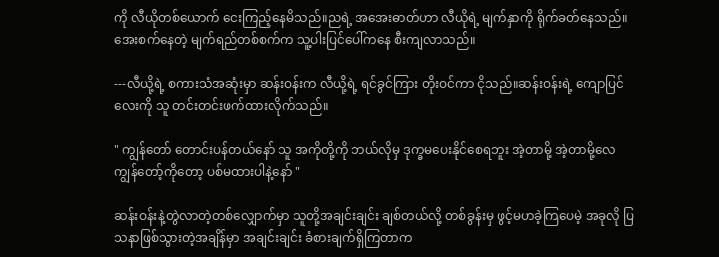ကို လီယိုတစ်ယောက် ငေးကြည့်နေမိသည်။ညရဲ့ အအေးဓာတ်ဟာ လီယိုရဲ့ မျက်နှာကို ရိုက်ခတ်နေသည်။ အေးစက်နေတဲ့ မျက်ရည်တစ်စက်က သူ့ပါးပြင်ပေါ်ကနေ စီးကျလာသည်။

---လီယို့ရဲ့ စကားသံအဆုံးမှာ ဆန်းဝန်းက လီယို့ရဲ့ ရင်ခွင်ကြား တိုးဝင်ကာ ငိုသည်။ဆန်းဝန်းရဲ့ ကျောပြင်လေးကို သူ တင်းတင်းဖက်ထားလိုက်သည်။

" ကျွန်တော် တောင်းပန်တယ်နော် သူ အကိုတို့ကို ဘယ်လိုမှ ဒုက္ခမပေးနိုင်စေရဘူး အဲ့တာမို့ အဲ့တာမို့လေ ကျွန်တော့်ကိုတော့ ပစ်မထားပါနဲ့နော် "

ဆန်းဝန်းနဲ့တွဲလာတဲ့တစ်လျှောက်မှာ သူတို့အချင်းချင်း ချစ်တယ်လို့ တစ်ခွန်းမှ ဖွင့်မဟခဲ့ကြပေမဲ့ အခုလို ပြသနာဖြစ်သွားတဲ့အချိန်မှာ အချင်းချင်း ခံစားချက်ရှိကြတာက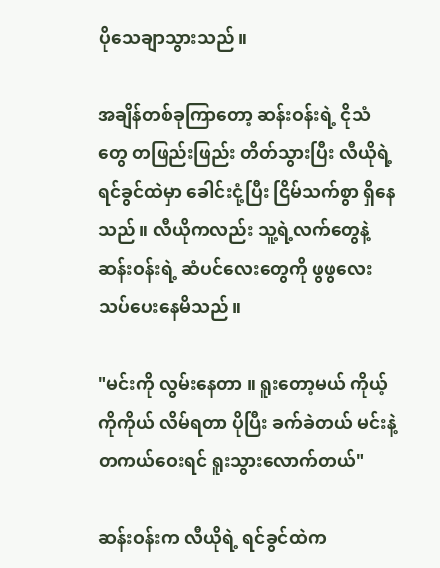ပိုသေချာသွားသည်။

အချိန်တစ်ခုကြာတော့ ဆန်းဝန်းရဲ့ ငိုသံတွေ တဖြည်းဖြည်း တိတ်သွားပြီး လီယိုရဲ့ ရင်ခွင်ထဲမှာ ခေါင်းငုံ့ပြီး ငြိမ်သက်စွာ ရှိနေသည်။ လီယိုကလည်း သူ့ရဲ့လက်တွေနဲ့ ဆန်းဝန်းရဲ့ ဆံပင်လေးတွေကို ဖွဖွလေး သပ်ပေးနေမိသည်။

"မင်းကို လွမ်းနေတာ ။ ရူးတော့မယ် ကိုယ့်ကိုကိုယ် လိမ်ရတာ ပိုပြီး ခက်ခဲတယ် မင်းနဲ့ တကယ်ဝေးရင် ရူးသွားလောက်တယ်"

ဆန်းဝန်းက လီယိုရဲ့ ရင်ခွင်ထဲက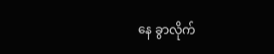နေ ခွာလိုက်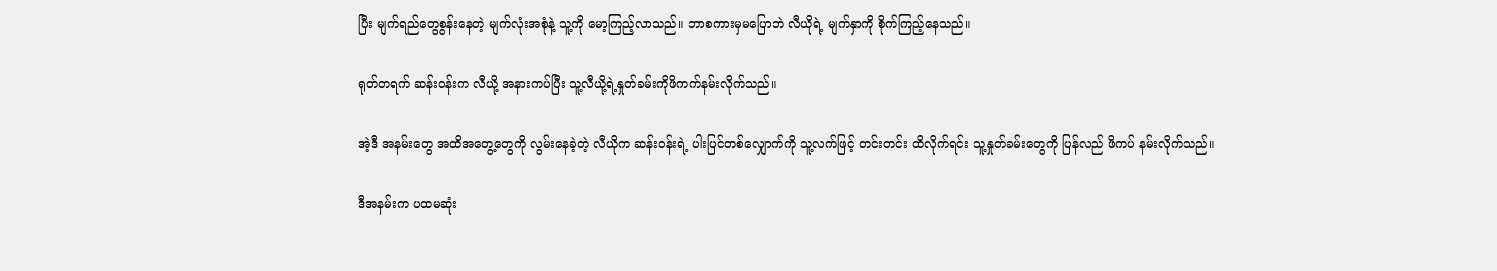ပြီး မျက်ရည်တွေစွန်းနေတဲ့ မျက်လုံးအစုံနဲ့ သူ့ကို မော့ကြည့်လာသည်။ ဘာစကားမှမပြောဘဲ လီယိုရဲ့ မျက်နှာကို စိုက်ကြည့်နေသည်။

ရုတ်တရက် ဆန်းဝန်းက လီယို့ အနားကပ်ပြီး သူ့လီယို့ရဲ့နှုတ်ခမ်းကိုဖိကက်နမ်းလိုက်သည်။

အဲ့ဒီ အနမ်းတွေ အထိအတွေ့တွေကို လွမ်းနေခဲ့တဲ့ လီယိုက ဆန်းဝန်းရဲ့ ပါးပြင်တစ်လျှောက်ကို သူ့လက်ဖြင့် တင်းတင်း ထိလိုက်ရင်း သူ့နှုတ်ခမ်းတွေကို ပြန်လည် ဖိကပ် နမ်းလိုက်သည်။

ဒီအနမ်းက ပထမဆုံး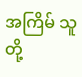အကြိမ် သူတို့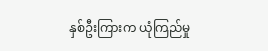နှစ်ဦးကြားက ယုံကြည်မှု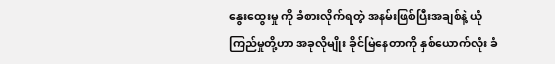နွေးထွေးမှု ကို ခံစားလိုက်ရတဲ့ အနမ်းဖြစ်ပြီးအချစ်နဲ့ ယုံကြည်မှုတို့ဟာ အခုလိုမျိုး ခိုင်မြဲနေတာကို နှစ်ယောက်လုံး ခံ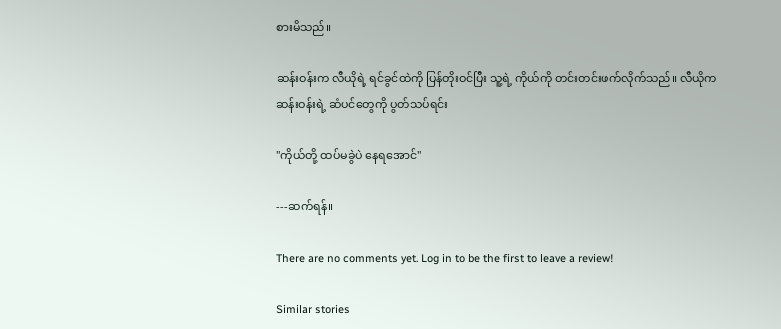စားမိသည်။

ဆန်းဝန်းက လီယိုရဲ့ ရင်ခွင်ထဲကို ပြန်တိုးဝင်ပြီး သူ့ရဲ့ ကိုယ်ကို တင်းတင်းဖက်လိုက်သည်။ လီယိုက ဆန်းဝန်းရဲ့ ဆံပင်တွေကို ပွတ်သပ်ရင်း

"ကိုယ်တို့ ထပ်မခွဲပဲ နေရအောင်"

---ဆက်ရန်။

There are no comments yet. Log in to be the first to leave a review!

Similar stories